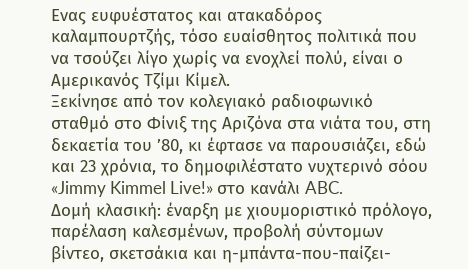Ενας ευφυέστατος και ατακαδόρος καλαμπουρτζής, τόσο ευαίσθητος πολιτικά που να τσούζει λίγο χωρίς να ενοχλεί πολύ, είναι ο Αμερικανός Τζίμι Κίμελ.
Ξεκίνησε από τον κολεγιακό ραδιοφωνικό σταθμό στο Φίνιξ της Αριζόνα στα νιάτα του, στη δεκαετία του ’80, κι έφτασε να παρουσιάζει, εδώ και 23 χρόνια, το δημοφιλέστατο νυχτερινό σόου «Jimmy Kimmel Live!» στο κανάλι ABC.
Δομή κλασική: έναρξη με χιουμοριστικό πρόλογο, παρέλαση καλεσμένων, προβολή σύντομων βίντεο, σκετσάκια και η-μπάντα-που-παίζει-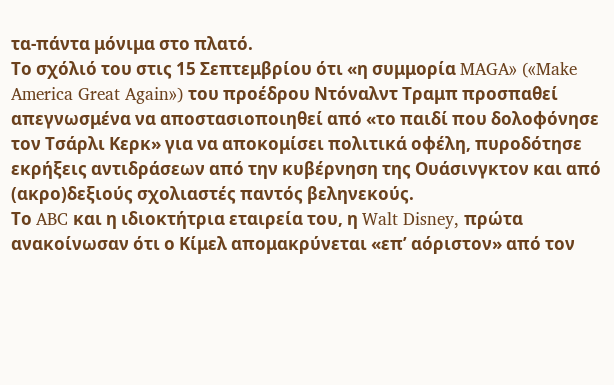τα-πάντα μόνιμα στο πλατό.
Το σχόλιό του στις 15 Σεπτεμβρίου ότι «η συμμορία MAGA» («Make America Great Again») του προέδρου Ντόναλντ Τραμπ προσπαθεί απεγνωσμένα να αποστασιοποιηθεί από «το παιδί που δολοφόνησε τον Τσάρλι Κερκ» για να αποκομίσει πολιτικά οφέλη, πυροδότησε εκρήξεις αντιδράσεων από την κυβέρνηση της Ουάσινγκτον και από (ακρο)δεξιούς σχολιαστές παντός βεληνεκούς.
Το ABC και η ιδιοκτήτρια εταιρεία του, η Walt Disney, πρώτα ανακοίνωσαν ότι ο Κίμελ απομακρύνεται «επ’ αόριστον» από τον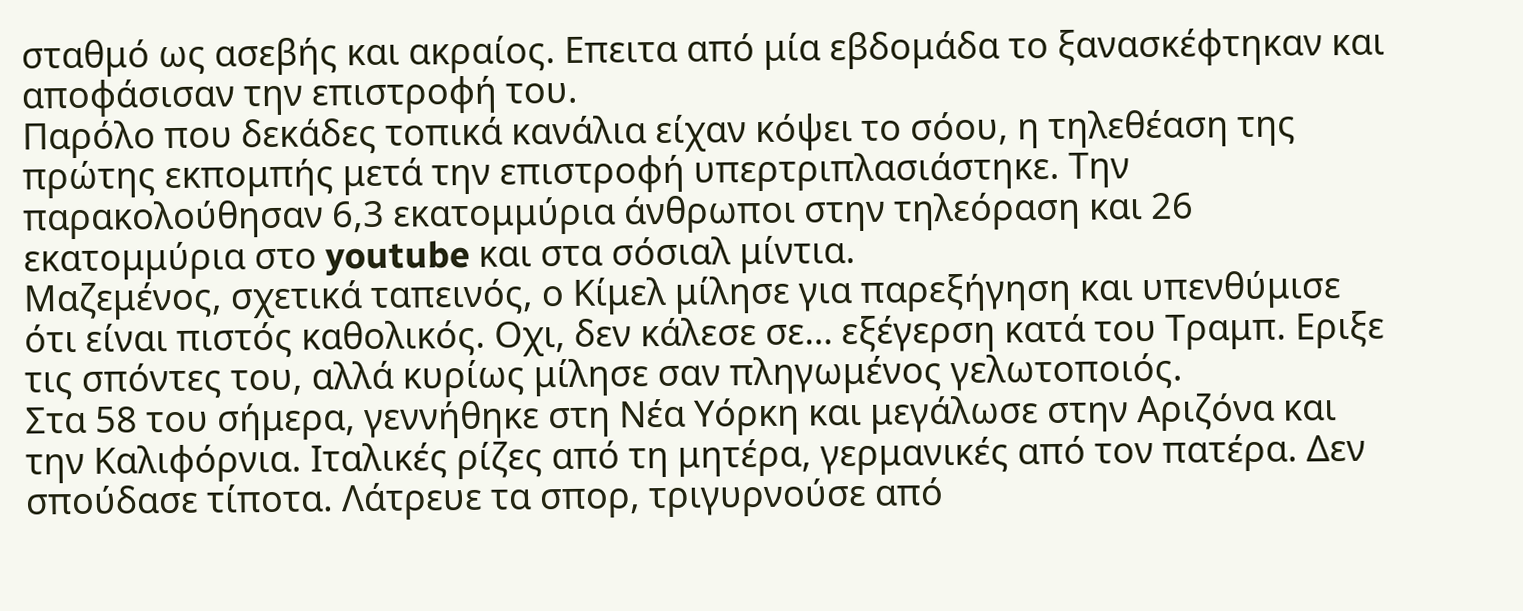σταθμό ως ασεβής και ακραίος. Επειτα από μία εβδομάδα το ξανασκέφτηκαν και αποφάσισαν την επιστροφή του.
Παρόλο που δεκάδες τοπικά κανάλια είχαν κόψει το σόου, η τηλεθέαση της πρώτης εκπομπής μετά την επιστροφή υπερτριπλασιάστηκε. Την παρακολούθησαν 6,3 εκατομμύρια άνθρωποι στην τηλεόραση και 26 εκατομμύρια στο youtube και στα σόσιαλ μίντια.
Μαζεμένος, σχετικά ταπεινός, ο Κίμελ μίλησε για παρεξήγηση και υπενθύμισε ότι είναι πιστός καθολικός. Οχι, δεν κάλεσε σε… εξέγερση κατά του Τραμπ. Εριξε τις σπόντες του, αλλά κυρίως μίλησε σαν πληγωμένος γελωτοποιός.
Στα 58 του σήμερα, γεννήθηκε στη Νέα Υόρκη και μεγάλωσε στην Αριζόνα και την Καλιφόρνια. Ιταλικές ρίζες από τη μητέρα, γερμανικές από τον πατέρα. Δεν σπούδασε τίποτα. Λάτρευε τα σπορ, τριγυρνούσε από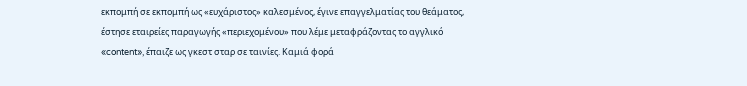εκπομπή σε εκπομπή ως «ευχάριστος» καλεσμένος, έγινε επαγγελματίας του θεάματος, έστησε εταιρείες παραγωγής «περιεχομένου» που λέμε μεταφράζοντας το αγγλικό «content», έπαιζε ως γκεστ σταρ σε ταινίες. Καμιά φορά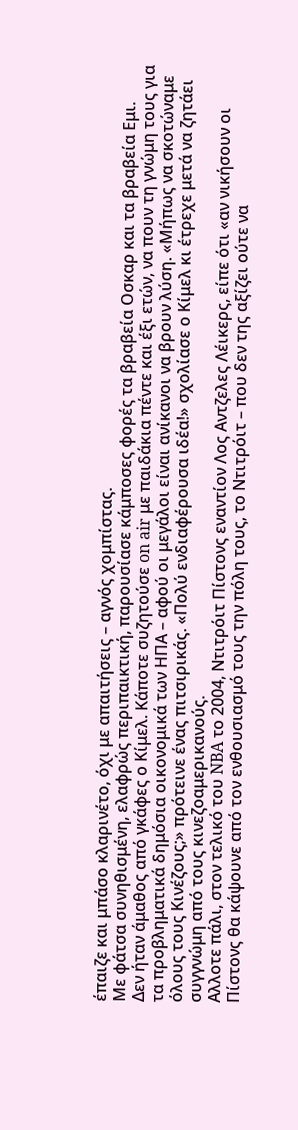έπαιζε και μπάσο κλαρινέτο, όχι με απαιτήσεις – αγνός χομπίστας.
Με φάτσα συνηθισμένη, ελαφρώς περιπαικτική, παρουσίασε κάμποσες φορές τα βραβεία Οσκαρ και τα βραβεία Εμι.
Δεν ήταν άμαθος από γκάφες ο Κίμελ. Κάποτε συζητούσε on air με παιδάκια πέντε και έξι ετών, να πουν τη γνώμη τους για τα προβληματικά δημόσια οικονομικά των ΗΠΑ – αφού οι μεγάλοι είναι ανίκανοι να βρουν λύση. «Μήπως να σκοτώναμε όλους τους Κινέζους;» πρότεινε ένας πιτσιρικάς. «Πολύ ενδιαφέρουσα ιδέα!» σχολίασε ο Κίμελ κι έτρεχε μετά να ζητάει συγγνώμη από τους κινεζοαμερικανούς.
Αλλοτε πάλι, στον τελικό του NBA το 2004, Ντιτρόιτ Πίστονς εναντίον Λος Αντζελες Λέικερς, είπε ότι «αν νικήσουν οι Πίστονς θα κάψουνε από τον ενθουσιασμό τους την πόλη τους, το Ντιτρόιτ – που δεν της αξίζει ούτε να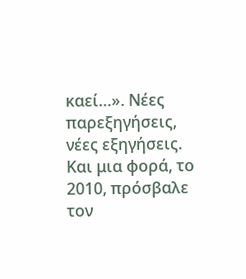καεί…». Νέες παρεξηγήσεις, νέες εξηγήσεις.
Και μια φορά, το 2010, πρόσβαλε τον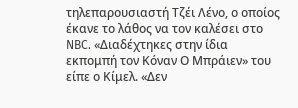τηλεπαρουσιαστή Τζέι Λένο, ο οποίος έκανε το λάθος να τον καλέσει στο NBC. «Διαδέχτηκες στην ίδια εκπομπή τον Κόναν Ο Μπράιεν» του είπε ο Κίμελ. «Δεν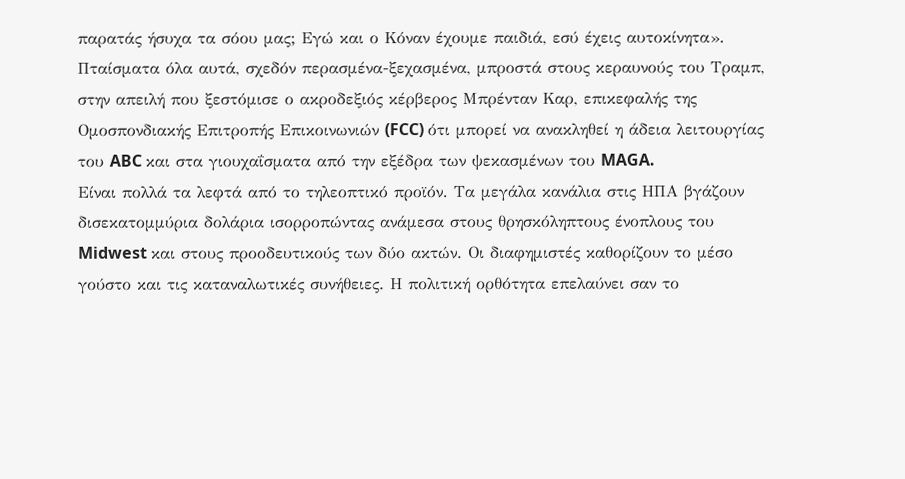παρατάς ήσυχα τα σόου μας; Εγώ και ο Κόναν έχουμε παιδιά, εσύ έχεις αυτοκίνητα».
Πταίσματα όλα αυτά, σχεδόν περασμένα-ξεχασμένα, μπροστά στους κεραυνούς του Τραμπ, στην απειλή που ξεστόμισε ο ακροδεξιός κέρβερος Μπρένταν Καρ, επικεφαλής της Ομοσπονδιακής Επιτροπής Επικοινωνιών (FCC) ότι μπορεί να ανακληθεί η άδεια λειτουργίας του ABC και στα γιουχαΐσματα από την εξέδρα των ψεκασμένων του MAGA.
Είναι πολλά τα λεφτά από το τηλεοπτικό προϊόν. Τα μεγάλα κανάλια στις ΗΠΑ βγάζουν δισεκατομμύρια δολάρια ισορροπώντας ανάμεσα στους θρησκόληπτους ένοπλους του Midwest και στους προοδευτικούς των δύο ακτών. Οι διαφημιστές καθορίζουν το μέσο γούστο και τις καταναλωτικές συνήθειες. Η πολιτική ορθότητα επελαύνει σαν το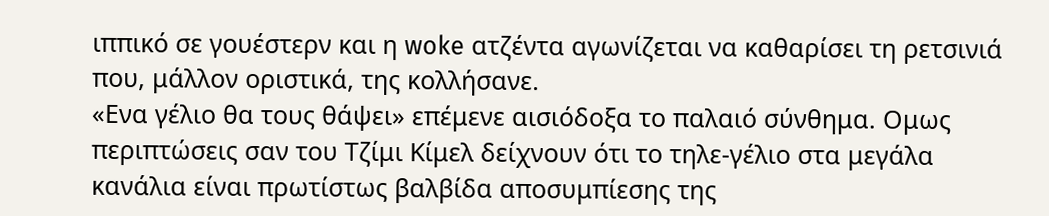ιππικό σε γουέστερν και η woke ατζέντα αγωνίζεται να καθαρίσει τη ρετσινιά που, μάλλον οριστικά, της κολλήσανε.
«Ενα γέλιο θα τους θάψει» επέμενε αισιόδοξα το παλαιό σύνθημα. Ομως περιπτώσεις σαν του Τζίμι Κίμελ δείχνουν ότι το τηλε-γέλιο στα μεγάλα κανάλια είναι πρωτίστως βαλβίδα αποσυμπίεσης της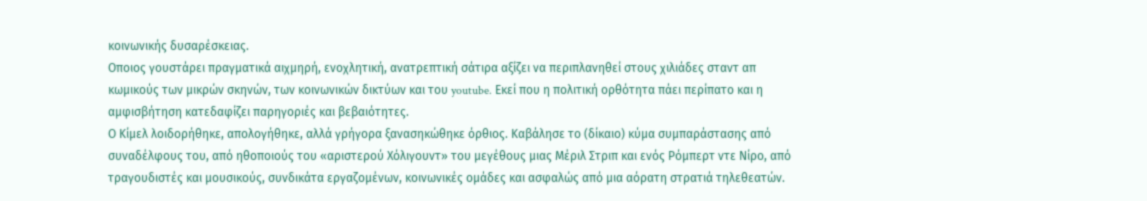κοινωνικής δυσαρέσκειας.
Οποιος γουστάρει πραγματικά αιχμηρή, ενοχλητική, ανατρεπτική σάτιρα αξίζει να περιπλανηθεί στους χιλιάδες σταντ απ κωμικούς των μικρών σκηνών, των κοινωνικών δικτύων και του youtube. Εκεί που η πολιτική ορθότητα πάει περίπατο και η αμφισβήτηση κατεδαφίζει παρηγοριές και βεβαιότητες.
Ο Κίμελ λοιδορήθηκε, απολογήθηκε, αλλά γρήγορα ξανασηκώθηκε όρθιος. Καβάλησε το (δίκαιο) κύμα συμπαράστασης από συναδέλφους του, από ηθοποιούς του «αριστερού Χόλιγουντ» του μεγέθους μιας Μέριλ Στριπ και ενός Ρόμπερτ ντε Νίρο, από τραγουδιστές και μουσικούς, συνδικάτα εργαζομένων, κοινωνικές ομάδες και ασφαλώς από μια αόρατη στρατιά τηλεθεατών.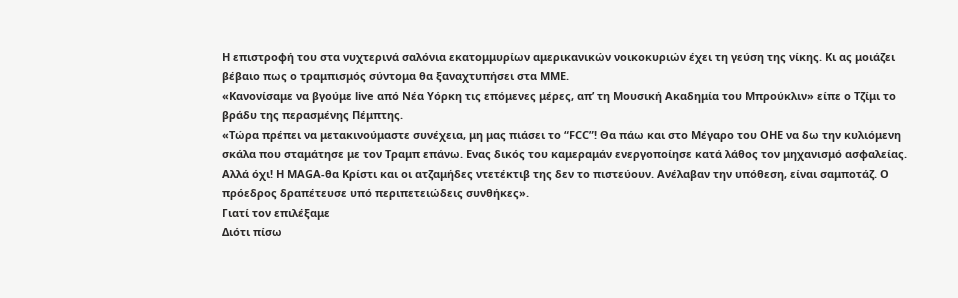Η επιστροφή του στα νυχτερινά σαλόνια εκατομμυρίων αμερικανικών νοικοκυριών έχει τη γεύση της νίκης. Κι ας μοιάζει βέβαιο πως ο τραμπισμός σύντομα θα ξαναχτυπήσει στα ΜΜΕ.
«Κανονίσαμε να βγούμε live από Νέα Υόρκη τις επόμενες μέρες, απ’ τη Μουσική Ακαδημία του Μπρούκλιν» είπε ο Τζίμι το βράδυ της περασμένης Πέμπτης.
«Τώρα πρέπει να μετακινούμαστε συνέχεια, μη μας πιάσει το “FCC”! Θα πάω και στο Μέγαρο του ΟΗΕ να δω την κυλιόμενη σκάλα που σταμάτησε με τον Τραμπ επάνω. Ενας δικός του καμεραμάν ενεργοποίησε κατά λάθος τον μηχανισμό ασφαλείας. Αλλά όχι! Η MAGA-θα Κρίστι και οι ατζαμήδες ντετέκτιβ της δεν το πιστεύουν. Ανέλαβαν την υπόθεση, είναι σαμποτάζ. Ο πρόεδρος δραπέτευσε υπό περιπετειώδεις συνθήκες».
Γιατί τoν επιλέξαμε
Διότι πίσω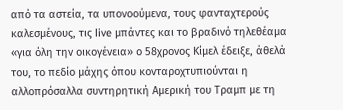από τα αστεία, τα υπονοούμενα, τους φανταχτερούς καλεσμένους, τις live μπάντες και το βραδινό τηλεθέαμα «για όλη την οικογένεια» ο 58χρονος Κίμελ έδειξε, άθελά του, το πεδίο μάχης όπου κονταροχτυπιούνται η αλλοπρόσαλλα συντηρητική Αμερική του Τραμπ με τη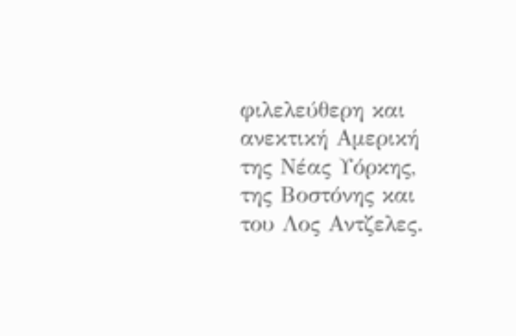φιλελεύθερη και ανεκτική Αμερική της Νέας Υόρκης, της Βοστόνης και του Λος Αντζελες.